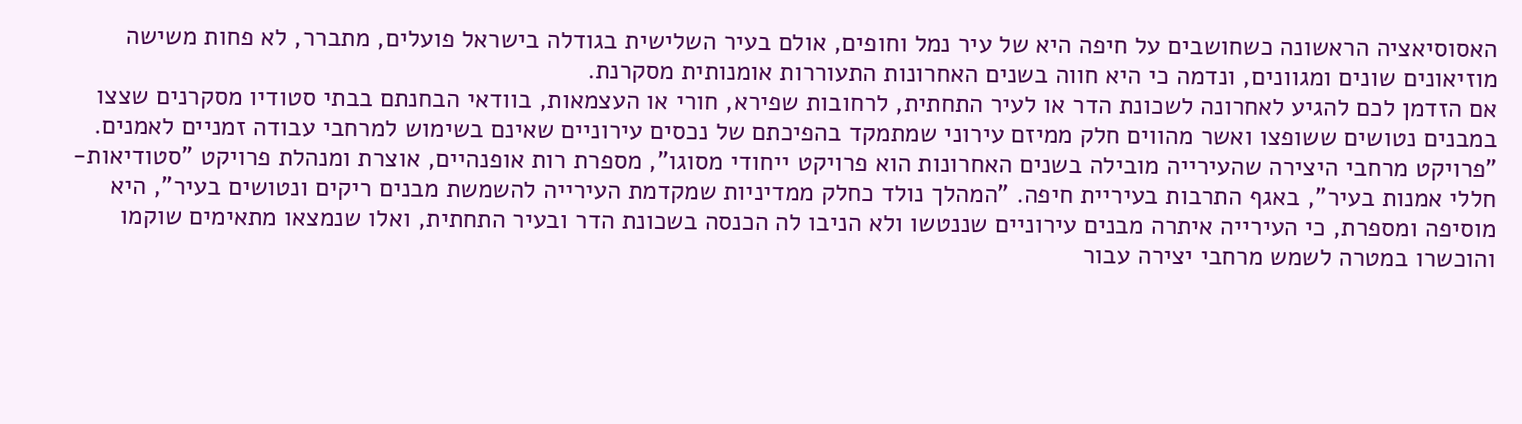האסוסיאציה הראשונה כשחושבים על חיפה היא של עיר נמל וחופים, אולם בעיר השלישית בגודלה בישראל פועלים, מתברר, לא פחות משישה מוזיאונים שונים ומגוונים, ונדמה כי היא חווה בשנים האחרונות התעוררות אומנותית מסקרנת.
אם הזדמן לכם להגיע לאחרונה לשכונת הדר או לעיר התחתית, לרחובות שפירא, חורי או העצמאות, בוודאי הבחנתם בבתי סטודיו מסקרנים שצצו במבנים נטושים ששופצו ואשר מהווים חלק ממיזם עירוני שמתמקד בהפיכתם של נכסים עירוניים שאינם בשימוש למרחבי עבודה זמניים לאמנים.
"פרויקט מרחבי היצירה שהעירייה מובילה בשנים האחרונות הוא פרויקט ייחודי מסוגו", מספרת רות אופנהיים, אוצרת ומנהלת פרויקט "סטודיאות-חללי אמנות בעיר", באגף התרבות בעיריית חיפה. "המהלך נולד כחלק ממדיניות שמקדמת העירייה להשמשת מבנים ריקים ונטושים בעיר", היא מוסיפה ומספרת, כי העירייה איתרה מבנים עירוניים שננטשו ולא הניבו לה הכנסה בשכונת הדר ובעיר התחתית, ואלו שנמצאו מתאימים שוקמו והוכשרו במטרה לשמש מרחבי יצירה עבור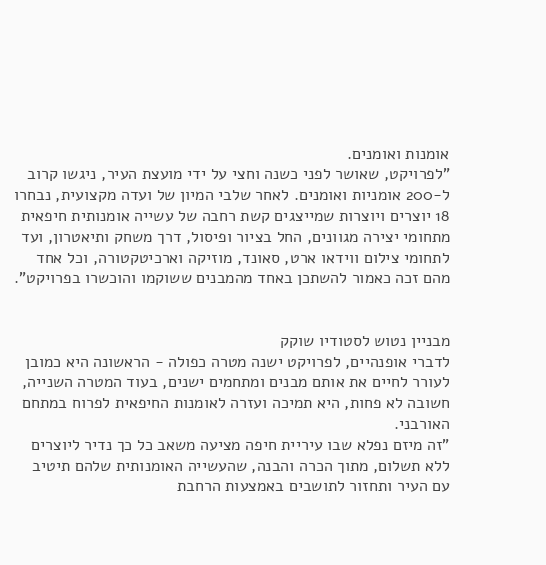אומנות ואומנים.
"לפרויקט, שאושר לפני כשנה וחצי על ידי מועצת העיר, ניגשו קרוב ל-200 אומניות ואומנים. לאחר שלבי המיון של ועדה מקצועית, נבחרו 18 יוצרים ויוצרות שמייצגים קשת רחבה של עשייה אומנותית חיפאית מתחומי יצירה מגוונים, החל בציור ופיסול, דרך משחק ותיאטרון, ועד לתחומי צילום ווידאו ארט, סאונד, מוזיקה וארכיטקטורה, וכל אחד מהם זכה כאמור להשתכן באחד מהמבנים ששוקמו והוכשרו בפרויקט".


מבניין נטוש לסטודיו שוקק
לדברי אופנהיים, לפרויקט ישנה מטרה כפולה - הראשונה היא כמובן לעורר לחיים את אותם מבנים ומתחמים ישנים, בעוד המטרה השנייה, חשובה לא פחות, היא תמיכה ועזרה לאומנות החיפאית לפרוח במתחם האורבני.
"זה מיזם נפלא שבו עיריית חיפה מציעה משאב כל כך נדיר ליוצרים ללא תשלום, מתוך הכרה והבנה, שהעשייה האומנותית שלהם תיטיב עם העיר ותחזור לתושבים באמצעות הרחבת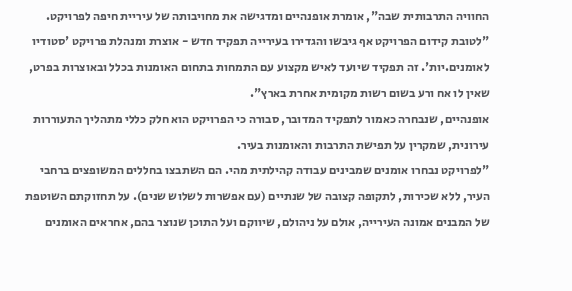החוויה התרבותית שבה", אומרת אופנהיים ומדגישה את מחויבותה של עיריית חיפה לפרויקט.
"לטובת קידום הפרויקט אף גיבשו והגדירו בעירייה תפקיד חדש - אוצרת ומנהלת פרויקט 'סטודיו לאומנים.יות'. זה תפקיד שיועד לאיש מקצוע עם התמחות בתחום האומנות בכלל ובאוצרות בפרט, שאין לו אח ורע בשום רשות מקומית אחרת בארץ".
אופנהיים, שנבחרה כאמור לתפקיד המדובר, סבורה כי הפרויקט הוא חלק כללי מתהליך התעוררות עירונית, שמקרין על תפישת התרבות והאומנות בעיר.
"לפרויקט נבחרו אומנים שמבינים עבודה קהילתית מהי. הם השתבצו בחללים המשופצים ברחבי העיר, ללא שכירות, לתקופה קצובה של שנתיים (עם אפשרות לשלוש שנים). על תחזוקתם השוטפת של המבנים אמונה העירייה, אולם על ניהולם, שיווקם ועל התוכן שנוצר בהם, אחראים האומנים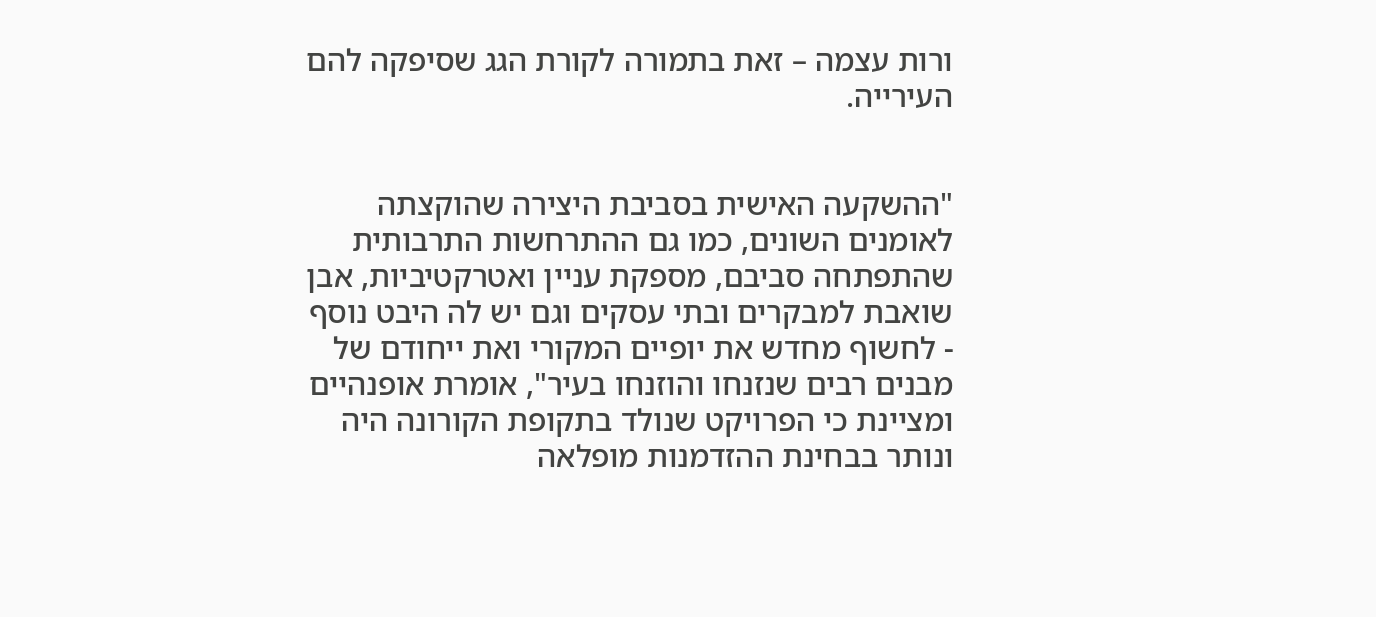ורות עצמה – זאת בתמורה לקורת הגג שסיפקה להם העירייה.


"ההשקעה האישית בסביבת היצירה שהוקצתה לאומנים השונים, כמו גם ההתרחשות התרבותית שהתפתחה סביבם, מספקת עניין ואטרקטיביות, אבן שואבת למבקרים ובתי עסקים וגם יש לה היבט נוסף - לחשוף מחדש את יופיים המקורי ואת ייחודם של מבנים רבים שנזנחו והוזנחו בעיר", אומרת אופנהיים ומציינת כי הפרויקט שנולד בתקופת הקורונה היה ונותר בבחינת ההזדמנות מופלאה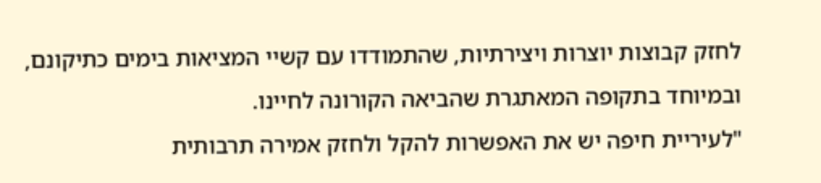לחזק קבוצות יוצרות ויצירתיות, שהתמודדו עם קשיי המציאות בימים כתיקונם, ובמיוחד בתקופה המאתגרת שהביאה הקורונה לחיינו.
"לעיריית חיפה יש את האפשרות להקל ולחזק אמירה תרבותית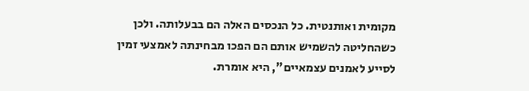מקומית ואותנטית. כל הנכסים האלה הם בבעלותה. ולכן כשהחליטה להשמיש אותם הם הפכו מבחינתה לאמצעי זמין לסייע לאמנים עצמאיים", היא אומרת.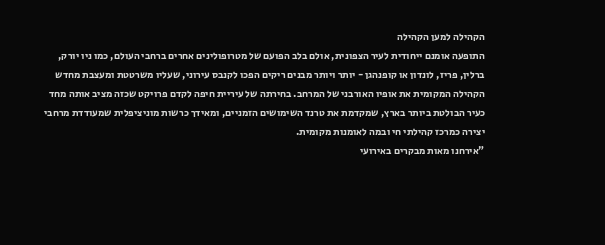הקהילה למען הקהילה
התופעה אומנם ייחודית לעיר הצפונית, אולם בלב הפועם של מטרופולינים אחרים ברחבי העולם, כמו ניו יורק, ברלין, פריז, לונדון או קופנהגן - יותר ויותר מבנים ריקים הפכו לקנבס עירוני, שעליו משרטטת ומעצבת מחדש הקהילה המקומית את אופיו האורבני של המרחב. בחירתה של עיריית חיפה לקדם פרויקט שכזה מציב אותה מחד כעיר הבולטת ביותר בארץ, שמקדמת את טרנד השימושים הזמניים, ומאידך כרשות מוניציפלית שמעודדת מרחבי יצירה כמרכז קהילתי חי ובמה לאומנות מקומית.
"אירחנו מאות מבקרים באירועי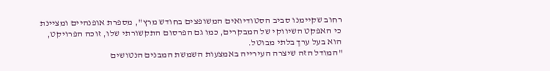רחוב שקיימנו סביב הסטודיואים המשופצים בחודש מרץ", מספרת אופנהיים ומציינת כי האפקט השיווקי של המבקרים, כמו גם הפרסום התקשורתי שלו, זוכה הפרויקט, הוא בעל ערך בלתי מבוטל.
"המודל הזה שיצרה העירייה באמצעות השמשת המבנים הנטושים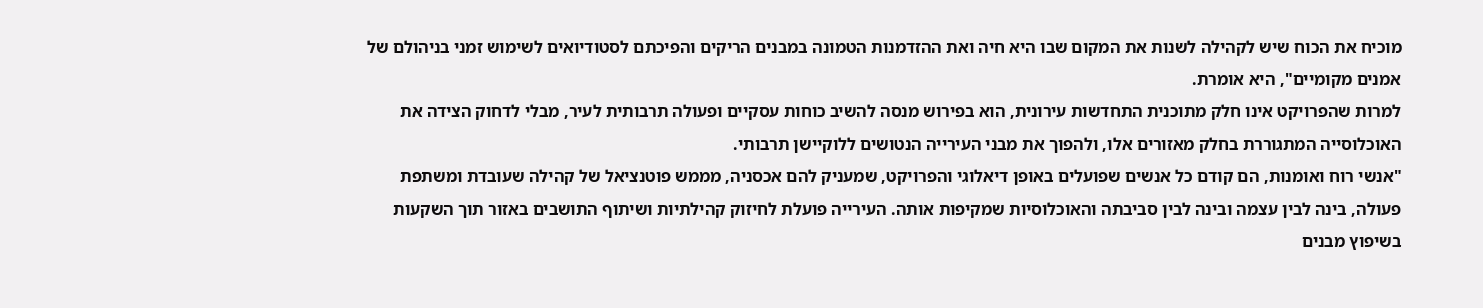מוכיח את הכוח שיש לקהילה לשנות את המקום שבו היא חיה ואת ההזדמנות הטמונה במבנים הריקים והפיכתם לסטודיואים לשימוש זמני בניהולם של אמנים מקומיים", היא אומרת.
למרות שהפרויקט אינו חלק מתוכנית התחדשות עירונית, הוא בפירוש מנסה להשיב כוחות עסקיים ופעולה תרבותית לעיר, מבלי לדחוק הצידה את האוכלוסייה המתגוררת בחלק מאזורים אלו, ולהפוך את מבני העירייה הנטושים ללוקיישן תרבותי.
"אנשי רוח ואומנות, הם קודם כל אנשים שפועלים באופן דיאלוגי והפרויקט, שמעניק להם אכסניה, מממש פוטנציאל של קהילה שעובדת ומשתפת פעולה, בינה לבין עצמה ובינה לבין סביבתה והאוכלוסיות שמקיפות אותה. העירייה פועלת לחיזוק קהילתיות ושיתוף התושבים באזור תוך השקעות בשיפוץ מבנים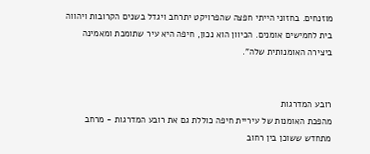מוזנחים. בחזוני הייתי חפצה שהפרויקט יתרחב ויגדל בשנים הקרובות ויהווה בית לחמישים אומנים. הכיוון הוא נכון, חיפה היא עיר שתומכת ומאמינה ביצירה האומנותית שלה".


רובע המדרגות
מהפכת האומנות של עיריית חיפה כוללת גם את רובע המדרגות - מרחב מתחדש ששוכן בין רחוב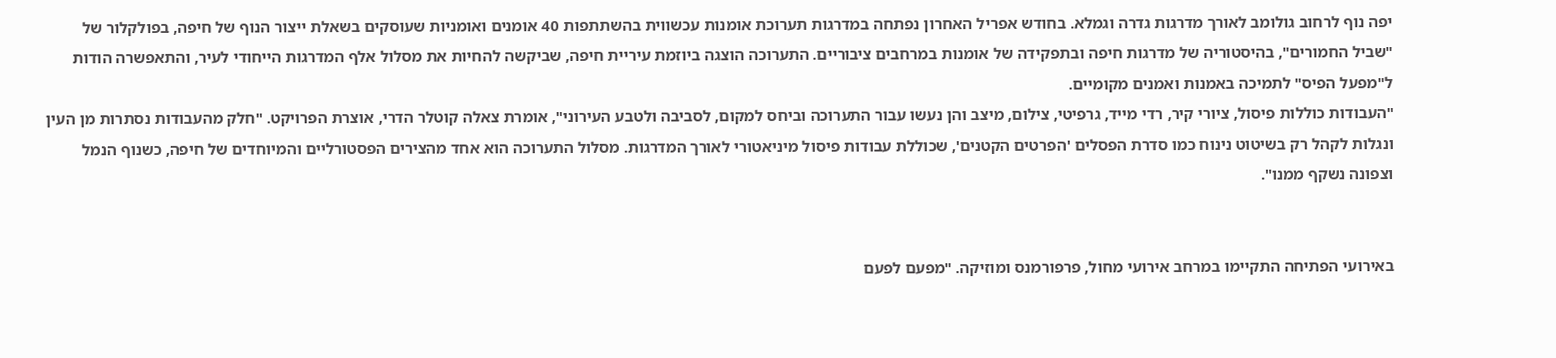יפה נוף לרחוב גולומב לאורך מדרגות גדרה וגמלא. בחודש אפריל האחרון נפתחה במדרגות תערוכת אומנות עכשווית בהשתתפות 40 אומנים ואומניות שעוסקים בשאלת ייצור הנוף של חיפה, בפולקלור של "שביל החמורים", בהיסטוריה של מדרגות חיפה ובתפקידה של אומנות במרחבים ציבוריים. התערוכה הוצגה ביוזמת עיריית חיפה, שביקשה להחיות את מסלול אלף המדרגות הייחודי לעיר, והתאפשרה הודות ל"מפעל הפיס" לתמיכה באמנות ואמנים מקומיים.
"העבודות כוללות פיסול, ציורי קיר, רדי מייד, גרפיטי, צילום, מיצב והן נעשו עבור התערוכה וביחס למקום, לסביבה ולטבע העירוני", אומרת צאלה קוטלר הדרי, אוצרת הפרויקט. "חלק מהעבודות נסתרות מן העין ונגלות לקהל רק בשיטוט נינוח כמו סדרת הפסלים 'הפרטים הקטנים', שכוללת עבודות פיסול מיניאטורי לאורך המדרגות. מסלול התערוכה הוא אחד מהצירים הפסטורליים והמיוחדים של חיפה, כשנוף הנמל וצפונה נשקף ממנו".


באירועי הפתיחה התקיימו במרחב אירועי מחול, פרפורמנס ומוזיקה. "מפעם לפעם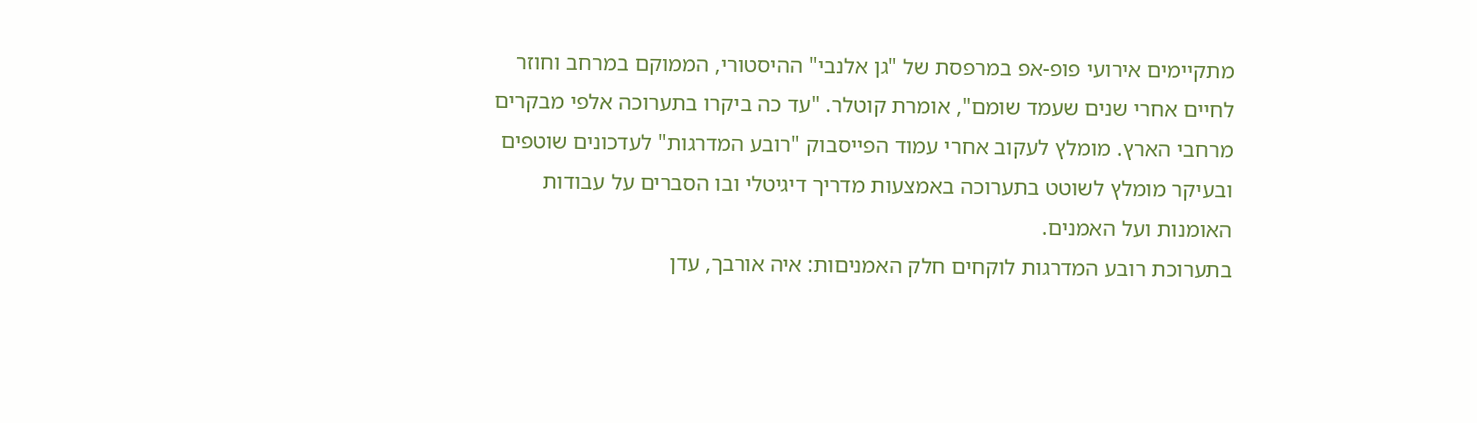מתקיימים אירועי פופ-אפ במרפסת של "גן אלנבי" ההיסטורי, הממוקם במרחב וחוזר לחיים אחרי שנים שעמד שומם", אומרת קוטלר. "עד כה ביקרו בתערוכה אלפי מבקרים מרחבי הארץ. מומלץ לעקוב אחרי עמוד הפייסבוק "רובע המדרגות" לעדכונים שוטפים ובעיקר מומלץ לשוטט בתערוכה באמצעות מדריך דיגיטלי ובו הסברים על עבודות האומנות ועל האמנים.
בתערוכת רובע המדרגות לוקחים חלק האמניםות: איה אורבך, עדן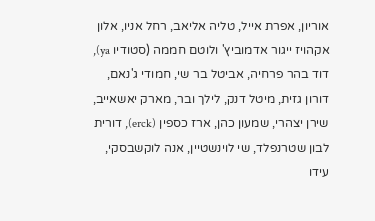אוריון, אפרת אייל, טליה אליאב, רחל אניו, אלון אקהויז ייגור אדמוביץ' ולוטם חממה (סטודיו ya), דוד בהר פרחיה, אביטל בר שי, חמודי ג'נאם, דורון גזית, מיטל דנק, לילך ובר, מארק יאשאייב, שירן יצהרי, שמעון כהן, ארז כספין (erck), דורית לבון שטרנפלד, שי לוינשטיין, אנה לוקשבסקי, עידו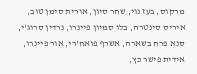מרקוס, בעז נוי, שחר סיון, אורית סימן טוב, איריס סינטרה, בלו סמיון פיינרו, נרדין סרוג'י, סנא פרח בשארה, אשרף פואח'רי, אור פיינרו, אידית פישר כץ,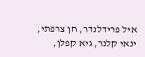איל פרידלנדר, חן צרפתי, ינאי קלנר, גיא קפלן,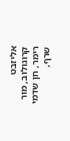אליזבט קרוגולוב, מור רימר, חן שדמי שרף,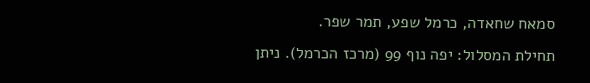סמאח שחאדה, כרמל שפע, תמר שפר.
תחילת המסלול: יפה נוף 99 (מרכז הכרמל). ניתן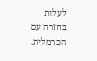לעלות בחזרה עם הכרמלית.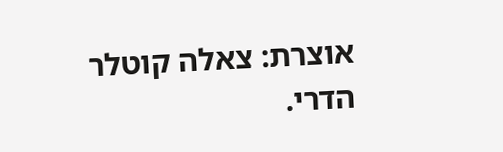אוצרת: צאלה קוטלר הדרי.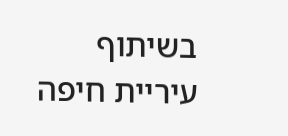בשיתוף עיריית חיפה